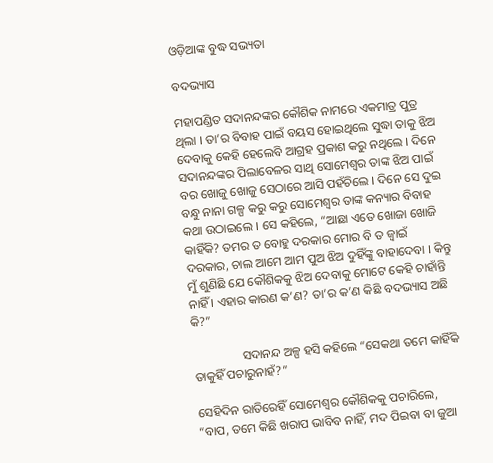ଓଡ଼ିଆଙ୍କ ବୁଦ୍ଧ ସଭ୍ୟତା

ବଦଭ୍ୟାସ

ମହାପଣ୍ଡିତ ସଦାନନ୍ଦଙ୍କର କୌଶିକ ନାମରେ ଏକମାତ୍ର ପୁତ୍ର ଥିଲା । ତା’ର ବିବାହ ପାଇଁ ବୟସ ହୋଇଥିଲେ ସୁଦ୍ଧା ତାକୁ ଝିଅ ଦେବାକୁ କେହି ହେଲେବି ଆଗ୍ରହ ପ୍ରକାଶ କରୁ ନଥିଲେ । ଦିନେ ସଦାନନ୍ଦଙ୍କର ପିଲାବେଳର ସାଥି ସୋମେଶ୍ୱର ତାଙ୍କ ଝିଅ ପାଇଁ ବର ଖୋଜୁ ଖୋଜୁ ସେଠାରେ ଆସି ପହଁଚିଲେ । ଦିନେ ସେ ଦୁଇ ବନ୍ଧୁ ନାନା ଗଳ୍ପ କରୁ କରୁ ସୋମେଶ୍ୱର ତାଙ୍କ କନ୍ୟାର ବିବାହ କଥା ଉଠାଇଲେ । ସେ କହିଲେ, “ଆଛା ଏତେ ଖୋଜା ଖୋଜି କାହିଁକି? ତମର ତ ବୋହୁ ଦରକାର ମୋର ବି ତ ଜ୍ୱାଇଁ ଦରକାର, ଚାଲ ଆମେ ଆମ ପୁଅ ଝିଅ ଦୁହିଁଙ୍କୁ ବାହାଦେବା । କିନ୍ତୁ ମୁଁ ଶୁଣିଛି ଯେ କୌଶିକକୁ ଝିଅ ଦେବାକୁ ମୋଟେ କେହି ଚାହାଁନ୍ତି ନାହିଁ । ଏହାର କାରଣ କ’ଣ? ତା’ର କ’ଣ କିଛି ବଦଭ୍ୟାସ ଅଛି କି?”

                ସଦାନନ୍ଦ ଅଳ୍ପ ହସି କହିଲେ “ସେକଥା ତମେ କାହିଁକି ତାକୁହିଁ ପଚାରୁନାହଁ?”

ସେହିଦିନ ରାତିରେହିଁ ସୋମେଶ୍ୱର କୌଶିକକୁ ପଚାରିଲେ, “ବାପ, ତମେ କିଛି ଖରାପ ଭାବିବ ନାହିଁ, ମଦ ପିଇବା ବା ଜୁଆ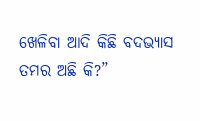ଖେଳିବା ଆଦି କିଛି ବଦଭ୍ୟାସ ତମର ଅଛି କି?”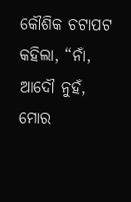କୌଶିକ ଚଟାପଟ କହିଲା, “ନାଁ, ଆଦୌ ନୁହଁ, ମୋର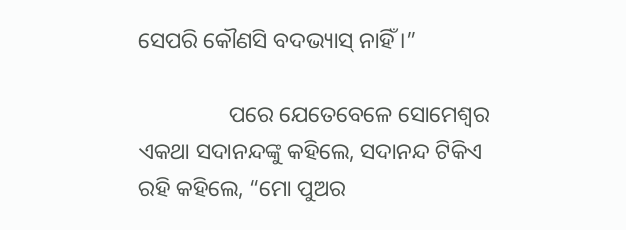ସେପରି କୌଣସି ବଦଭ୍ୟାସ୍ ନାହିଁ ।”

                ପରେ ଯେତେବେଳେ ସୋମେଶ୍ୱର ଏକଥା ସଦାନନ୍ଦଙ୍କୁ କହିଲେ, ସଦାନନ୍ଦ ଟିକିଏ ରହି କହିଲେ, “ମୋ ପୁଅର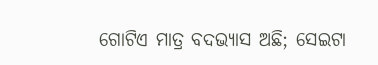ଗୋଟିଏ ମାତ୍ର ବଦଭ୍ୟାସ ଅଛି; ସେଇଟା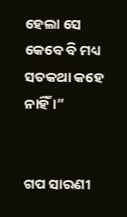ହେଲା ସେ କେବେ ବି ମଧ୍ୟ ସତକଥା କହେ ନାହିଁ ।”


ଗପ ସାରଣୀ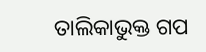ତାଲିକାଭୁକ୍ତ ଗପ